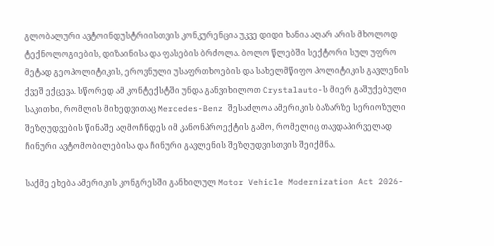გლობალური ავტოინდუსტრიისთვის კონკურენცია უკვე დიდი ხანია აღარ არის მხოლოდ ტექნოლოგიების, დიზაინისა და ფასების ბრძოლა. ბოლო წლებში სექტორი სულ უფრო მეტად გეოპოლიტიკის, ეროვნული უსაფრთხოების და სახელმწიფო პოლიტიკის გავლენის ქვეშ ექცევა. სწორედ ამ კონტექსტში უნდა განვიხილოთ Crystalauto-ს მიერ გაშუქებული საკითხი, რომლის მიხედვითაც Mercedes-Benz შესაძლოა ამერიკის ბაზარზე სერიოზული შეზღუდვების წინაშე აღმოჩნდეს იმ კანონპროექტის გამო, რომელიც თავდაპირველად ჩინური ავტომობილებისა და ჩინური გავლენის შეზღუდვისთვის შეიქმნა.

საქმე ეხება ამერიკის კონგრესში განხილულ Motor Vehicle Modernization Act 2026-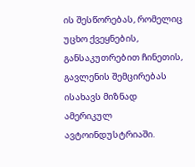ის შესწორებას, რომელიც უცხო ქვეყნების, განსაკუთრებით ჩინეთის, გავლენის შემცირებას ისახავს მიზნად ამერიკულ ავტოინდუსტრიაში.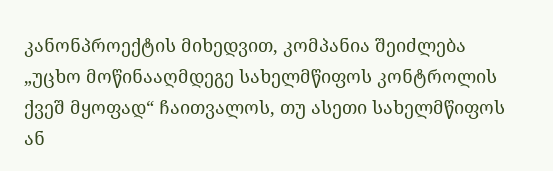კანონპროექტის მიხედვით, კომპანია შეიძლება „უცხო მოწინააღმდეგე სახელმწიფოს კონტროლის ქვეშ მყოფად“ ჩაითვალოს, თუ ასეთი სახელმწიფოს ან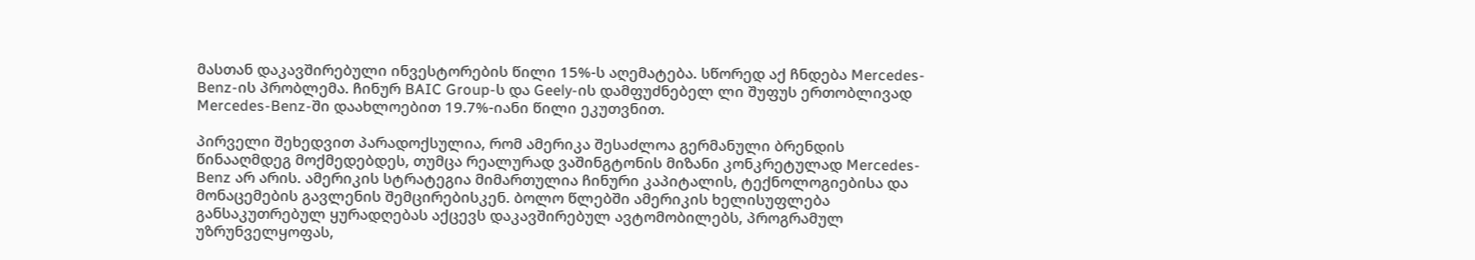მასთან დაკავშირებული ინვესტორების წილი 15%-ს აღემატება. სწორედ აქ ჩნდება Mercedes-Benz-ის პრობლემა. ჩინურ BAIC Group-ს და Geely-ის დამფუძნებელ ლი შუფუს ერთობლივად Mercedes-Benz-ში დაახლოებით 19.7%-იანი წილი ეკუთვნით.

პირველი შეხედვით პარადოქსულია, რომ ამერიკა შესაძლოა გერმანული ბრენდის წინააღმდეგ მოქმედებდეს, თუმცა რეალურად ვაშინგტონის მიზანი კონკრეტულად Mercedes-Benz არ არის. ამერიკის სტრატეგია მიმართულია ჩინური კაპიტალის, ტექნოლოგიებისა და მონაცემების გავლენის შემცირებისკენ. ბოლო წლებში ამერიკის ხელისუფლება განსაკუთრებულ ყურადღებას აქცევს დაკავშირებულ ავტომობილებს, პროგრამულ უზრუნველყოფას,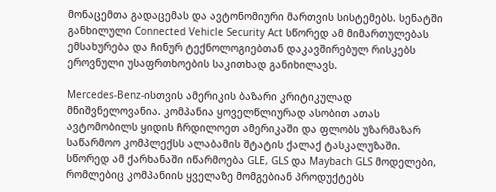მონაცემთა გადაცემას და ავტონომიური მართვის სისტემებს. სენატში განხილული Connected Vehicle Security Act სწორედ ამ მიმართულებას ემსახურება და ჩინურ ტექნოლოგიებთან დაკავშირებულ რისკებს ეროვნული უსაფრთხოების საკითხად განიხილავს.

Mercedes-Benz-ისთვის ამერიკის ბაზარი კრიტიკულად მნიშვნელოვანია. კომპანია ყოველწლიურად ასობით ათას ავტომობილს ყიდის ჩრდილოეთ ამერიკაში და ფლობს უზარმაზარ საწარმოო კომპლექსს ალაბამის შტატის ქალაქ ტასკალუზაში. სწორედ ამ ქარხანაში იწარმოება GLE, GLS და Maybach GLS მოდელები, რომლებიც კომპანიის ყველაზე მომგებიან პროდუქტებს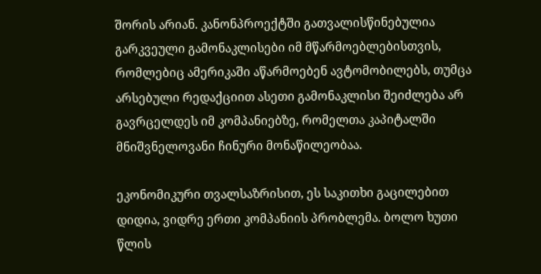შორის არიან. კანონპროექტში გათვალისწინებულია გარკვეული გამონაკლისები იმ მწარმოებლებისთვის, რომლებიც ამერიკაში აწარმოებენ ავტომობილებს, თუმცა არსებული რედაქციით ასეთი გამონაკლისი შეიძლება არ გავრცელდეს იმ კომპანიებზე, რომელთა კაპიტალში მნიშვნელოვანი ჩინური მონაწილეობაა.

ეკონომიკური თვალსაზრისით, ეს საკითხი გაცილებით დიდია, ვიდრე ერთი კომპანიის პრობლემა. ბოლო ხუთი წლის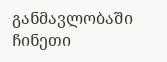განმავლობაში ჩინეთი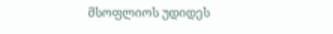მსოფლიოს უდიდეს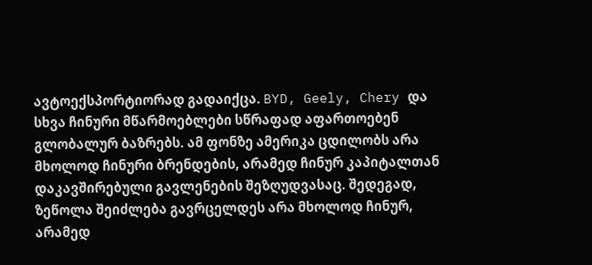ავტოექსპორტიორად გადაიქცა. BYD, Geely, Chery და სხვა ჩინური მწარმოებლები სწრაფად აფართოებენ გლობალურ ბაზრებს. ამ ფონზე ამერიკა ცდილობს არა მხოლოდ ჩინური ბრენდების, არამედ ჩინურ კაპიტალთან დაკავშირებული გავლენების შეზღუდვასაც. შედეგად, ზეწოლა შეიძლება გავრცელდეს არა მხოლოდ ჩინურ, არამედ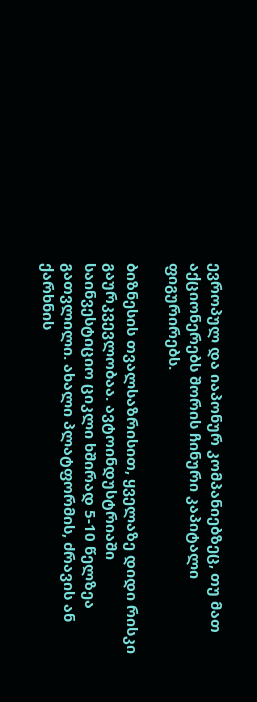ევროპულ და იაპონურ კომპანიებზეც, თუ მათ აქციონერებს შორის ჩინური კაპიტალი ფიგურირებს.

ბიზნესის თვალსაზრისით, ყველაზე დიდი რისკი გაურკვევლობაა. ავტოინდუსტრიაში საინვესტიციო ციკლი ხშირად 5-10 წელზეა გათვლილი. ახალი პლატფორმის, ძრავის ან ქარხნის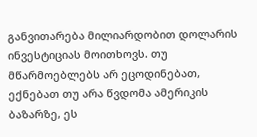განვითარება მილიარდობით დოლარის ინვესტიციას მოითხოვს. თუ მწარმოებლებს არ ეცოდინებათ, ექნებათ თუ არა წვდომა ამერიკის ბაზარზე, ეს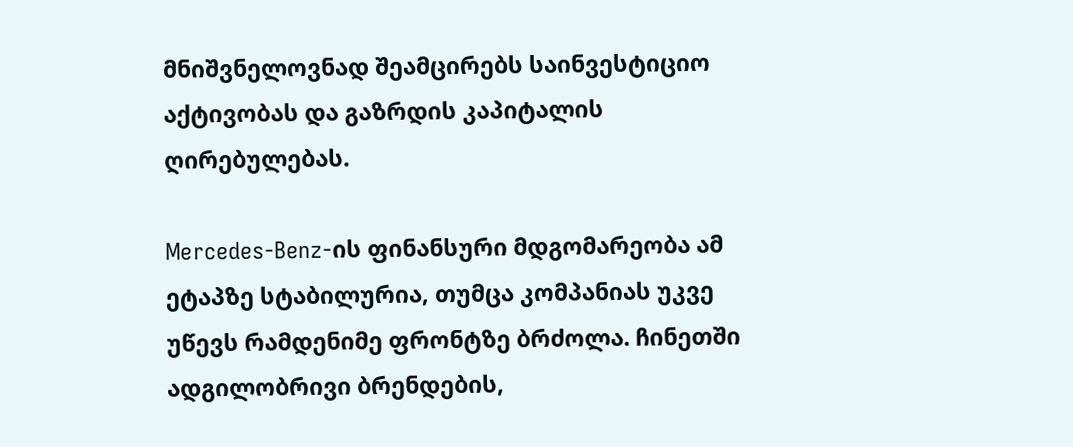მნიშვნელოვნად შეამცირებს საინვესტიციო აქტივობას და გაზრდის კაპიტალის ღირებულებას.

Mercedes-Benz-ის ფინანსური მდგომარეობა ამ ეტაპზე სტაბილურია, თუმცა კომპანიას უკვე უწევს რამდენიმე ფრონტზე ბრძოლა. ჩინეთში ადგილობრივი ბრენდების,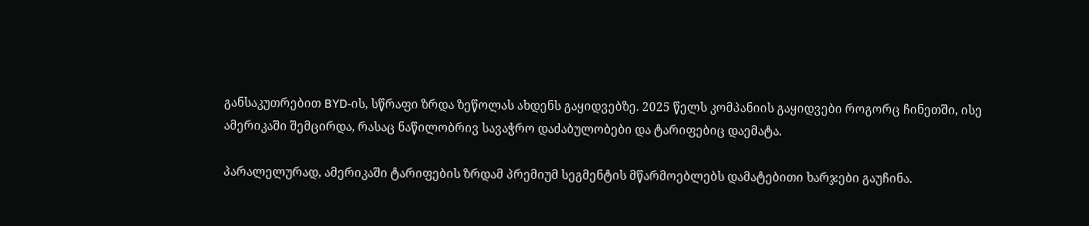განსაკუთრებით BYD-ის, სწრაფი ზრდა ზეწოლას ახდენს გაყიდვებზე. 2025 წელს კომპანიის გაყიდვები როგორც ჩინეთში, ისე ამერიკაში შემცირდა, რასაც ნაწილობრივ სავაჭრო დაძაბულობები და ტარიფებიც დაემატა.

პარალელურად, ამერიკაში ტარიფების ზრდამ პრემიუმ სეგმენტის მწარმოებლებს დამატებითი ხარჯები გაუჩინა.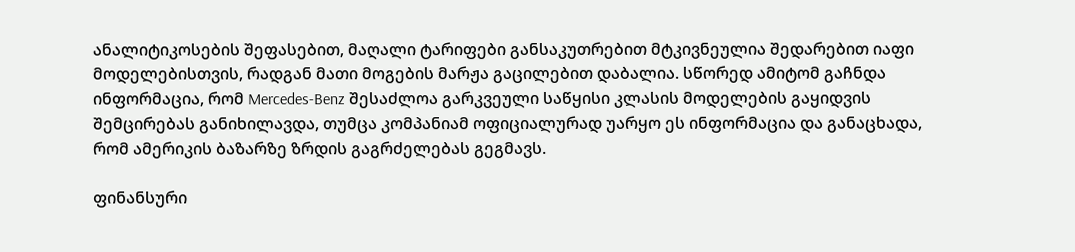ანალიტიკოსების შეფასებით, მაღალი ტარიფები განსაკუთრებით მტკივნეულია შედარებით იაფი მოდელებისთვის, რადგან მათი მოგების მარჟა გაცილებით დაბალია. სწორედ ამიტომ გაჩნდა ინფორმაცია, რომ Mercedes-Benz შესაძლოა გარკვეული საწყისი კლასის მოდელების გაყიდვის შემცირებას განიხილავდა, თუმცა კომპანიამ ოფიციალურად უარყო ეს ინფორმაცია და განაცხადა, რომ ამერიკის ბაზარზე ზრდის გაგრძელებას გეგმავს.

ფინანსური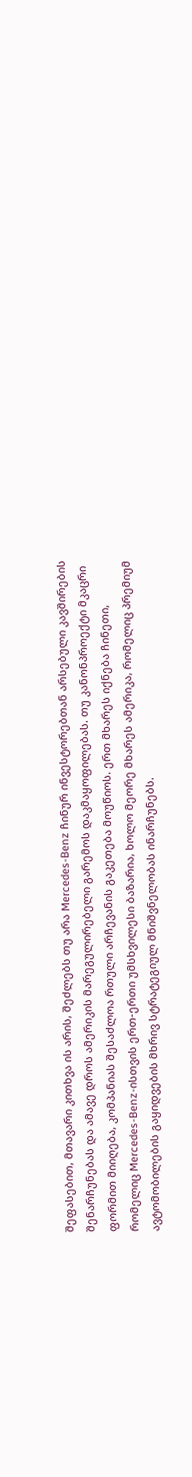შეფასებით, მთავარი კითხვა ის არის, შეძლებს თუ არა Mercedes-Benz ჩინურ ინვესტორებთან არსებული კავშირების შენარჩუნებას და ამავე დროს ამერიკის მარეგულირებელი გარემოს დაკმაყოფილებას. თუ კანონპროექტი მკაცრი ფორმით მიიღება, კომპანიას შესაძლოა რთული არჩევანის გაკეთება მოუწიოს. ერთ მხარეს იქნება ჩინეთი, რომელიც Mercedes-Benz-ისთვის ერთ-ერთი უმსხვილესი ბაზარია, ხოლო მეორე მხარეს ამერიკა, რომელიც პრემიუმ ავტომობილების გაყიდვების მხრივ სტრატეგიულ მნიშვნელობას ინარჩუნებს.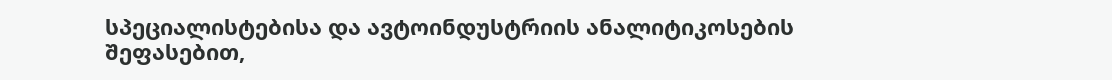სპეციალისტებისა და ავტოინდუსტრიის ანალიტიკოსების შეფასებით,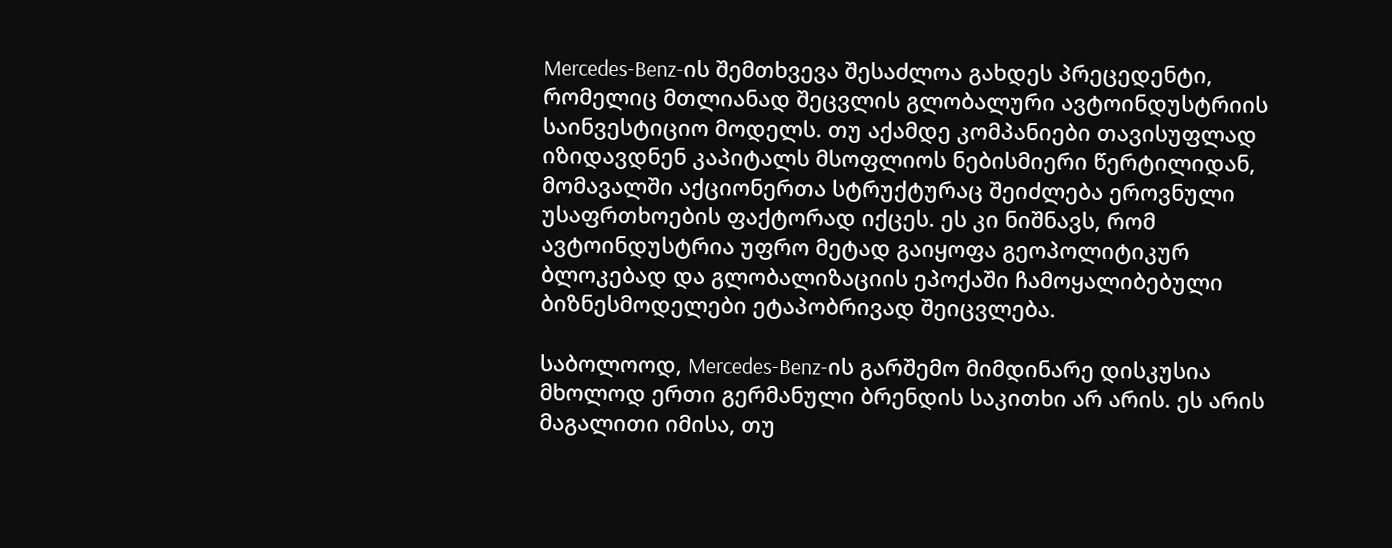Mercedes-Benz-ის შემთხვევა შესაძლოა გახდეს პრეცედენტი, რომელიც მთლიანად შეცვლის გლობალური ავტოინდუსტრიის საინვესტიციო მოდელს. თუ აქამდე კომპანიები თავისუფლად იზიდავდნენ კაპიტალს მსოფლიოს ნებისმიერი წერტილიდან, მომავალში აქციონერთა სტრუქტურაც შეიძლება ეროვნული უსაფრთხოების ფაქტორად იქცეს. ეს კი ნიშნავს, რომ ავტოინდუსტრია უფრო მეტად გაიყოფა გეოპოლიტიკურ ბლოკებად და გლობალიზაციის ეპოქაში ჩამოყალიბებული ბიზნესმოდელები ეტაპობრივად შეიცვლება.

საბოლოოდ, Mercedes-Benz-ის გარშემო მიმდინარე დისკუსია მხოლოდ ერთი გერმანული ბრენდის საკითხი არ არის. ეს არის მაგალითი იმისა, თუ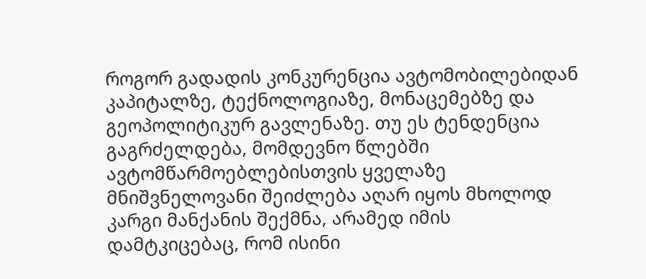როგორ გადადის კონკურენცია ავტომობილებიდან კაპიტალზე, ტექნოლოგიაზე, მონაცემებზე და გეოპოლიტიკურ გავლენაზე. თუ ეს ტენდენცია გაგრძელდება, მომდევნო წლებში ავტომწარმოებლებისთვის ყველაზე მნიშვნელოვანი შეიძლება აღარ იყოს მხოლოდ კარგი მანქანის შექმნა, არამედ იმის დამტკიცებაც, რომ ისინი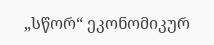„სწორ“ ეკონომიკურ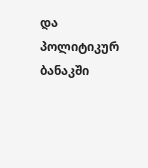და პოლიტიკურ ბანაკში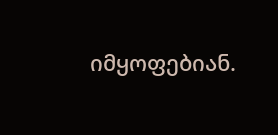იმყოფებიან.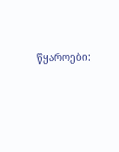წყაროები: